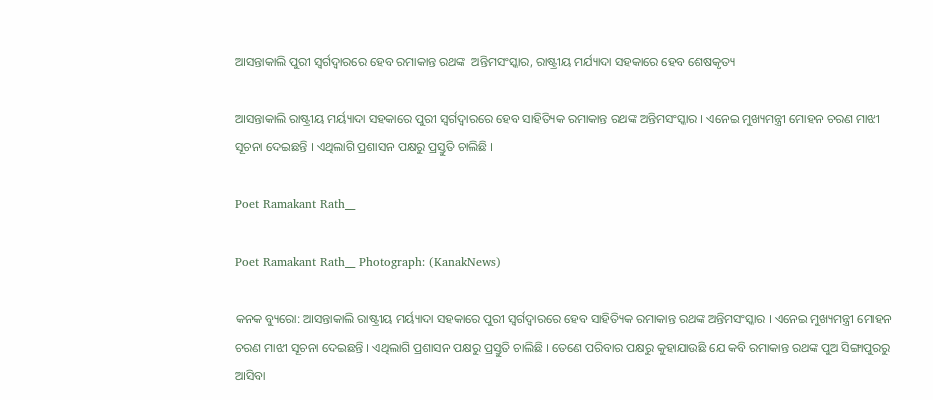ଆସନ୍ତାକାଲି ପୁରୀ ସ୍ବର୍ଗଦ୍ବାରରେ ହେବ ରମାକାନ୍ତ ରଥଙ୍କ  ଅନ୍ତିମସଂସ୍କାର, ରାଷ୍ଟ୍ରୀୟ ମର୍ଯ୍ୟାଦା ସହକାରେ ହେବ ଶେଷକୃତ୍ୟ

ଆସନ୍ତାକାଲି ରାଷ୍ଟ୍ରୀୟ ମର୍ୟ୍ୟାଦା ସହକାରେ ପୁରୀ ସ୍ବର୍ଗଦ୍ବାରରେ ହେବ ସାହିତ୍ୟିକ ରମାକାନ୍ତ ରଥଙ୍କ ଅନ୍ତିମସଂସ୍କାର । ଏନେଇ ମୁଖ୍ୟମନ୍ତ୍ରୀ ମୋହନ ଚରଣ ମାଝୀ ସୂଚନା ଦେଇଛନ୍ତି । ଏଥିଲାଗି ପ୍ରଶାସନ ପକ୍ଷରୁ ପ୍ରସ୍ତୁତି ଚାଲିଛି ।

Poet Ramakant Rath__

Poet Ramakant Rath__ Photograph: (KanakNews)

କନକ ବ୍ୟୁରୋ: ଆସନ୍ତାକାଲି ରାଷ୍ଟ୍ରୀୟ ମର୍ୟ୍ୟାଦା ସହକାରେ ପୁରୀ ସ୍ବର୍ଗଦ୍ବାରରେ ହେବ ସାହିତ୍ୟିକ ରମାକାନ୍ତ ରଥଙ୍କ ଅନ୍ତିମସଂସ୍କାର । ଏନେଇ ମୁଖ୍ୟମନ୍ତ୍ରୀ ମୋହନ ଚରଣ ମାଝୀ ସୂଚନା ଦେଇଛନ୍ତି । ଏଥିଲାଗି ପ୍ରଶାସନ ପକ୍ଷରୁ ପ୍ରସ୍ତୁତି ଚାଲିଛି । ତେଣେ ପରିବାର ପକ୍ଷରୁ କୁହାଯାଉଛି ଯେ କବି ରମାକାନ୍ତ ରଥଙ୍କ ପୁଅ ସିଙ୍ଗାପୁରରୁ  ଆସିବା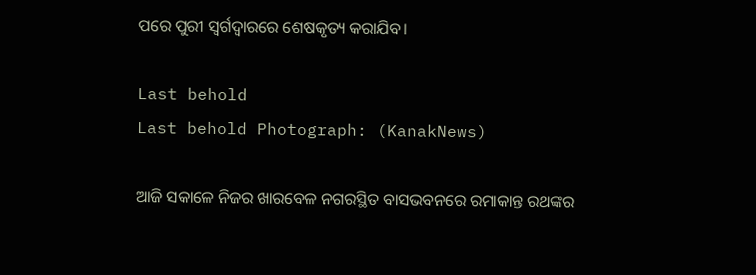ପରେ ପୁରୀ ସ୍ବର୍ଗଦ୍ବାରରେ ଶେଷକୃତ୍ୟ କରାଯିବ।

Last behold
Last behold Photograph: (KanakNews)

ଆଜି ସକାଳେ ନିଜର ଖାରବେଳ ନଗରସ୍ଥିତ ବାସଭବନରେ ରମାକାନ୍ତ ରଥଙ୍କର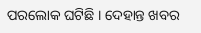ପରଲୋକ ଘଟିଛି । ଦେହାନ୍ତ ଖବର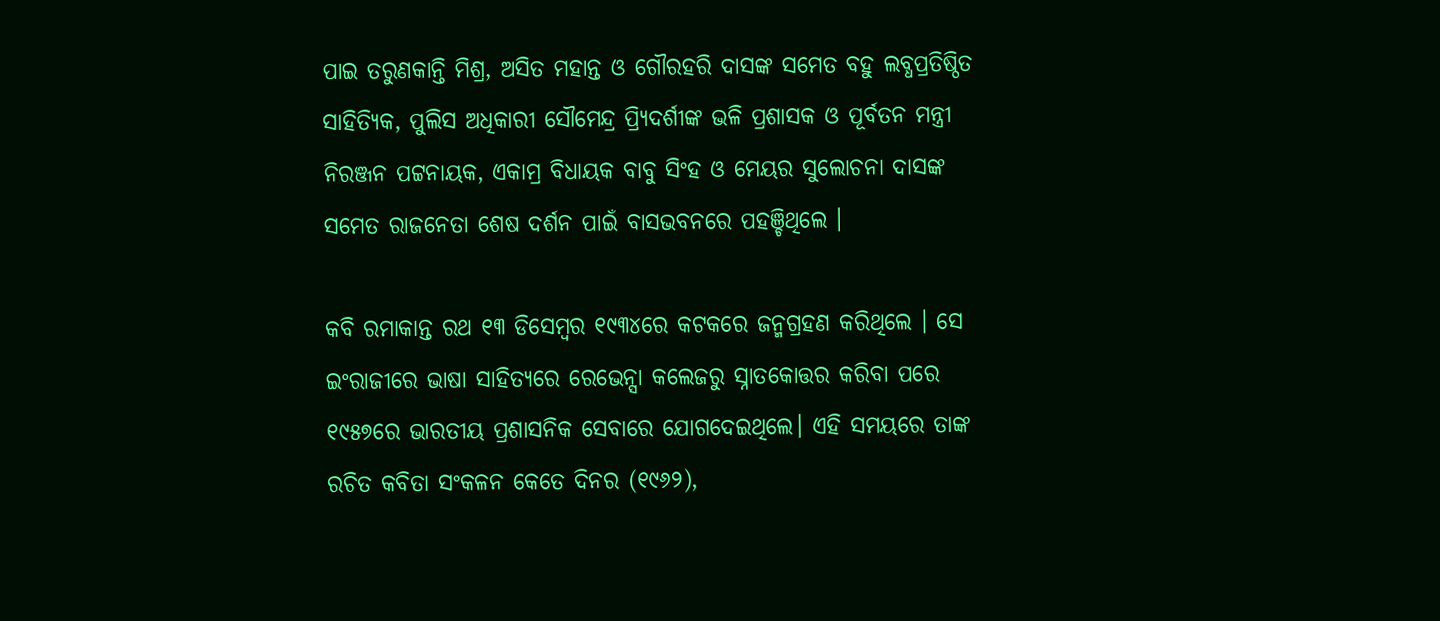ପାଇ ତରୁଣକାନ୍ତି ମିଶ୍ର, ଅସିତ ମହାନ୍ତ ଓ ଗୌରହରି ଦାସଙ୍କ ସମେତ ବହୁ ଲବ୍ଧପ୍ରତିଷ୍ଠିତ ସାହିତ୍ୟିକ, ପୁଲିସ ଅଧିକାରୀ ସୌମେନ୍ଦ୍ର ପ୍ର୍ୟିଦର୍ଶୀଙ୍କ ଭଳି ପ୍ରଶାସକ ଓ ପୂର୍ବତନ ମନ୍ତ୍ରୀ ନିରଞ୍ଜନ ପଟ୍ଟନାୟକ, ଏକାମ୍ର ବିଧାୟକ ବାବୁ ସିଂହ ଓ ମେୟର ସୁଲୋଚନା ଦାସଙ୍କ ସମେତ ରାଜନେତା ଶେଷ ଦର୍ଶନ ପାଇଁ ବାସଭବନରେ ପହଞ୍ଚିଥିଲେ ।

କବି ରମାକାନ୍ତ ରଥ ୧୩ ଡିସେମ୍ବର ୧୯୩୪ରେ କଟକରେ ଜନ୍ମଗ୍ରହଣ କରିଥିଲେ । ସେ ଇଂରାଜୀରେ ଭାଷା ସାହିତ୍ୟରେ ରେଭେନ୍ସା କଲେଜରୁ ସ୍ନାତକୋତ୍ତର କରିବା ପରେ ୧୯୫୭ରେ ଭାରତୀୟ ପ୍ରଶାସନିକ ସେବାରେ ଯୋଗଦେଇଥିଲେ। ଏହି ସମୟରେ ତାଙ୍କ ରଚିତ କବିତା ସଂକଳନ କେତେ ଦିନର (୧୯୬୨),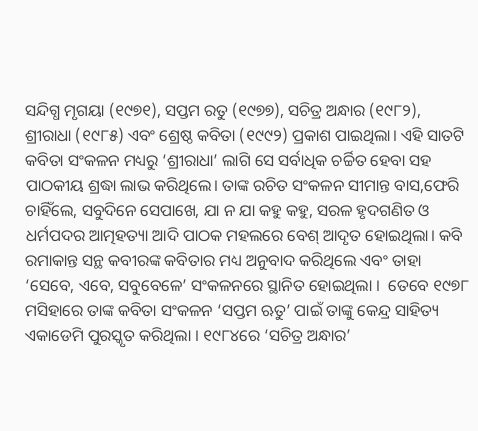ସନ୍ଦିଗ୍ଧ ମୃଗୟା (୧୯୭୧), ସପ୍ତମ ରତୁ (୧୯୭୭), ସଚିତ୍ର ଅନ୍ଧାର (୧୯୮୨), ଶ୍ରୀରାଧା (୧୯୮୫) ଏବଂ ଶ୍ରେଷ୍ଠ କବିତା (୧୯୯୨) ପ୍ରକାଶ ପାଇଥିଲା। ଏହି ସାତଟି କବିତା ସଂକଳନ ମଧ୍ୟରୁ ‘ଶ୍ରୀରାଧା’ ଲାଗି ସେ ସର୍ବାଧିକ ଚର୍ଚ୍ଚିତ ହେବା ସହ ପାଠକୀୟ ଶ୍ରଦ୍ଧା ଲାଭ କରିଥିଲେ। ତାଙ୍କ ରଚିତ ସଂକଳନ ସୀମାନ୍ତ ବାସ,ଫେରି ଚାହିଁଲେ, ସବୁଦିନେ ସେପାଖେ, ଯା ନ ଯା କହୁ କହୁ, ସରଳ ହୃଦଗଣିତ ଓ ଧର୍ମପଦର ଆତ୍ମହତ୍ୟା ଆଦି ପାଠକ ମହଲରେ ବେଶ୍ ଆଦୃତ ହୋଇଥିଲା। କବି ରମାକାନ୍ତ ସନ୍ଥ କବୀରଙ୍କ କବିତାର ମଧ୍ୟ ଅନୁବାଦ କରିଥିଲେ ଏବଂ ତାହା ‘ସେବେ, ଏବେ, ସବୁବେଳେ’ ସଂକଳନରେ ସ୍ଥାନିତ ହୋଇଥିଲା ।  ତେବେ ୧୯୭୮ ମସିହାରେ ତାଙ୍କ କବିତା ସଂକଳନ ‘ସପ୍ତମ ଋତୁ’ ପାଇଁ ତାଙ୍କୁ କେନ୍ଦ୍ର ସାହିତ୍ୟ ଏକାଡେମି ପୁରସ୍କୃତ କରିଥିଲା । ୧୯୮୪ରେ ‘ସଚିତ୍ର ଅନ୍ଧାର’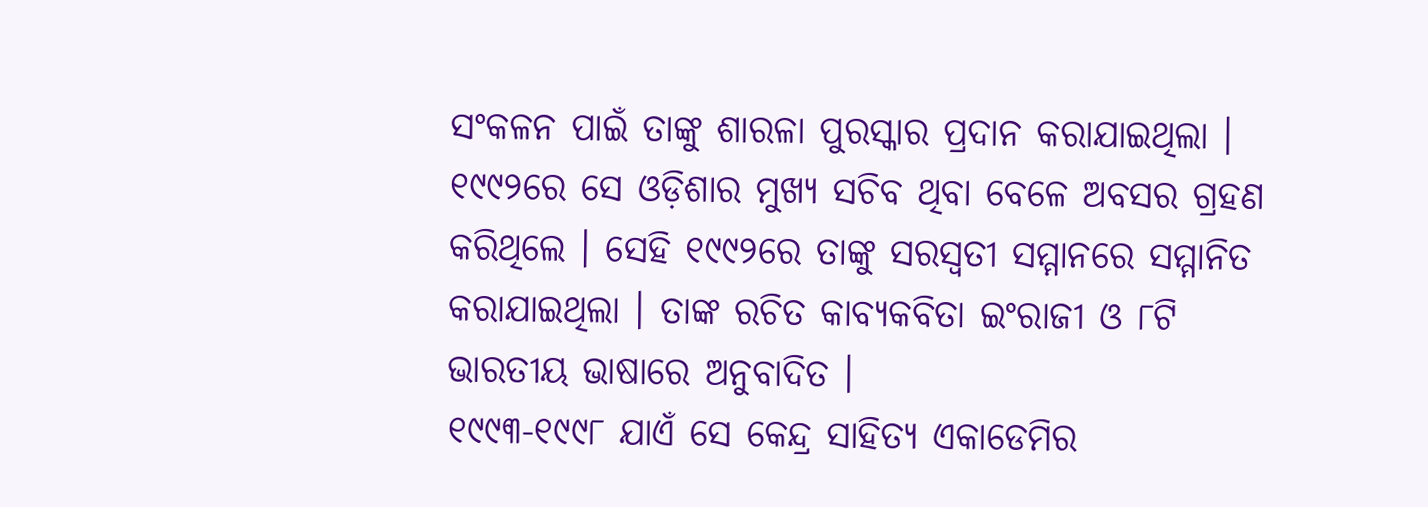ସଂକଳନ ପାଇଁ ତାଙ୍କୁ ଶାରଳା ପୁରସ୍କାର ପ୍ରଦାନ କରାଯାଇଥିଲା । ୧୯୯୨ରେ ସେ ଓଡ଼ିଶାର ମୁଖ୍ୟ ସଚିବ ଥିବା ବେଳେ ଅବସର ଗ୍ରହଣ କରିଥିଲେ । ସେହି ୧୯୯୨ରେ ତାଙ୍କୁ ସରସ୍ୱତୀ ସମ୍ମାନରେ ସମ୍ମାନିତ କରାଯାଇଥିଲା । ତାଙ୍କ ରଚିତ କାବ୍ୟକବିତା ଇଂରାଜୀ ଓ ୮ଟି ଭାରତୀୟ ଭାଷାରେ ଅନୁବାଦିତ ।
୧୯୯୩-୧୯୯୮ ଯାଏଁ ସେ କେନ୍ଦ୍ର ସାହିତ୍ୟ ଏକାଡେମିର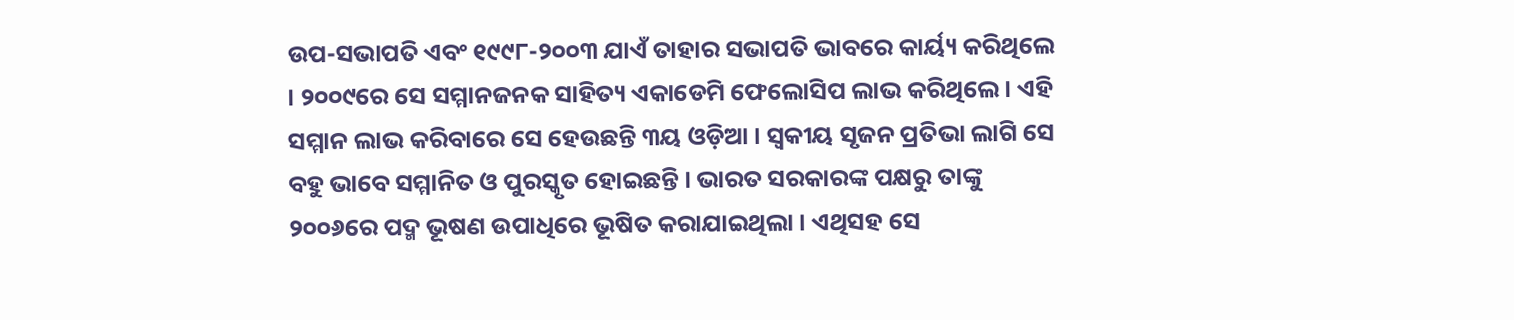ଉପ-ସଭାପତି ଏବଂ ୧୯୯୮-୨୦୦୩ ଯାଏଁ ତାହାର ସଭାପତି ଭାବରେ କାର୍ୟ୍ୟ କରିଥିଲେ । ୨୦୦୯ରେ ସେ ସମ୍ମାନଜନକ ସାହିତ୍ୟ ଏକାଡେମି ଫେଲୋସିପ ଲାଭ କରିଥିଲେ । ଏହି ସମ୍ମାନ ଲାଭ କରିବାରେ ସେ ହେଉଛନ୍ତି ୩ୟ ଓଡ଼ିଆ । ସ୍ବକୀୟ ସୃଜନ ପ୍ରତିଭା ଲାଗି ସେ ବହୁ ଭାବେ ସମ୍ମାନିତ ଓ ପୁରସ୍କୃତ ହୋଇଛନ୍ତି । ଭାରତ ସରକାରଙ୍କ ପକ୍ଷରୁ ତାଙ୍କୁ ୨୦୦୬ରେ ପଦ୍ମ ଭୂଷଣ ଉପାଧିରେ ଭୂଷିତ କରାଯାଇଥିଲା । ଏଥିସହ ସେ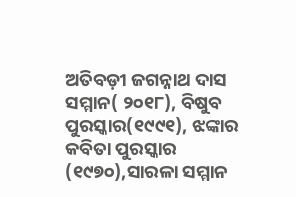ଅତିବଡ଼ୀ ଜଗନ୍ନାଥ ଦାସ ସମ୍ମାନ( ୨୦୧୮), ବିଷୁବ ପୁରସ୍କାର(୧୯୯୧), ଝଙ୍କାର କବିତା ପୁରସ୍କାର (୧୯୭୦),ସାରଳା ସମ୍ମାନ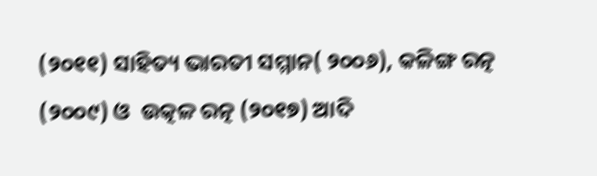(୨୦୧୧) ସାହିତ୍ୟ ଭାରତୀ ସମ୍ମାନ( ୨୦୦୬), କଳିଙ୍ଗ ରତ୍ନ (୨୦୦୯) ଓ  ଉତ୍କଳ ରତ୍ନ (୨୦୧୭) ଆଦି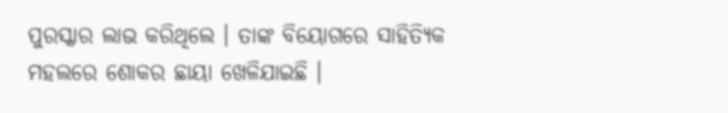ପୁରସ୍କାର ଲାଭ କରିଥିଲେ । ତାଙ୍କ ବିୟୋଗରେ ସାହିତ୍ୟିକ ମହଲରେ ଶୋକର ଛାୟା ଖେଳିଯାଇଛି ।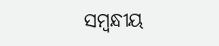ସମ୍ବନ୍ଧୀୟ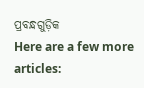ପ୍ରବନ୍ଧଗୁଡ଼ିକ
Here are a few more articles: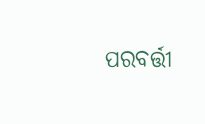ପରବର୍ତ୍ତୀ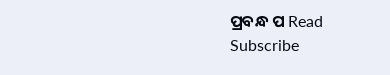ପ୍ରବନ୍ଧ ପ Read
Subscribe